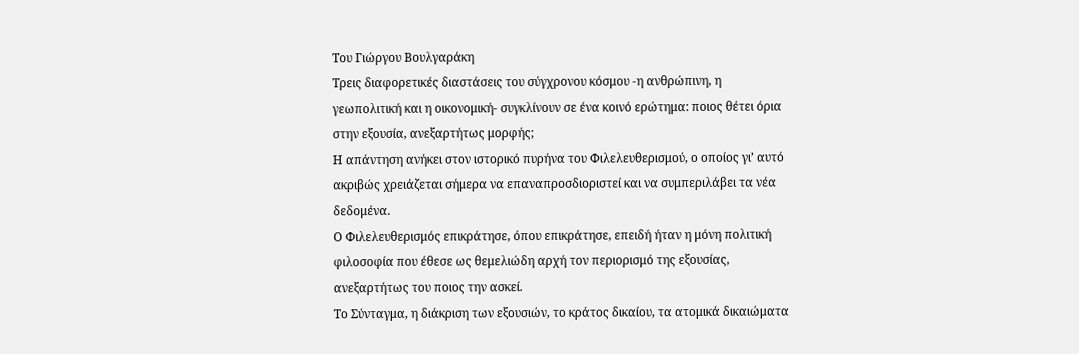Του Γιώργου Βουλγαράκη
Τρεις διαφορετικές διαστάσεις του σύγχρονου κόσμου -η ανθρώπινη, η γεωπολιτική και η οικονομική- συγκλίνουν σε ένα κοινό ερώτημα: ποιος θέτει όρια στην εξουσία, ανεξαρτήτως μορφής;
Η απάντηση ανήκει στον ιστορικό πυρήνα του Φιλελευθερισμού, ο οποίος γι’ αυτό ακριβώς χρειάζεται σήμερα να επαναπροσδιοριστεί και να συμπεριλάβει τα νέα δεδομένα.
Ο Φιλελευθερισμός επικράτησε, όπου επικράτησε, επειδή ήταν η μόνη πολιτική φιλοσοφία που έθεσε ως θεμελιώδη αρχή τον περιορισμό της εξουσίας, ανεξαρτήτως του ποιος την ασκεί.
Το Σύνταγμα, η διάκριση των εξουσιών, το κράτος δικαίου, τα ατομικά δικαιώματα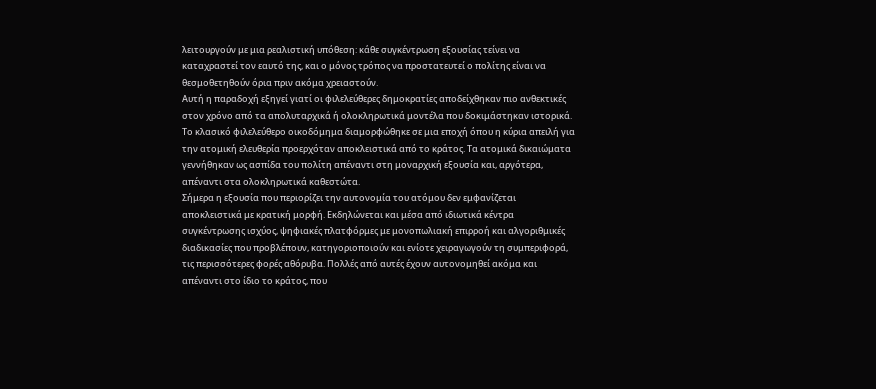λειτουργούν με μια ρεαλιστική υπόθεση: κάθε συγκέντρωση εξουσίας τείνει να καταχραστεί τον εαυτό της, και ο μόνος τρόπος να προστατευτεί ο πολίτης είναι να θεσμοθετηθούν όρια πριν ακόμα χρειαστούν.
Αυτή η παραδοχή εξηγεί γιατί οι φιλελεύθερες δημοκρατίες αποδείχθηκαν πιο ανθεκτικές στον χρόνο από τα απολυταρχικά ή ολοκληρωτικά μοντέλα που δοκιμάστηκαν ιστορικά.
Το κλασικό φιλελεύθερο οικοδόμημα διαμορφώθηκε σε μια εποχή όπου η κύρια απειλή για την ατομική ελευθερία προερχόταν αποκλειστικά από το κράτος. Τα ατομικά δικαιώματα γεννήθηκαν ως ασπίδα του πολίτη απέναντι στη μοναρχική εξουσία και, αργότερα, απέναντι στα ολοκληρωτικά καθεστώτα.
Σήμερα η εξουσία που περιορίζει την αυτονομία του ατόμου δεν εμφανίζεται αποκλειστικά με κρατική μορφή. Εκδηλώνεται και μέσα από ιδιωτικά κέντρα συγκέντρωσης ισχύος, ψηφιακές πλατφόρμες με μονοπωλιακή επιρροή και αλγοριθμικές διαδικασίες που προβλέπουν, κατηγοριοποιούν και ενίοτε χειραγωγούν τη συμπεριφορά, τις περισσότερες φορές αθόρυβα. Πολλές από αυτές έχουν αυτονομηθεί ακόμα και απέναντι στο ίδιο το κράτος, που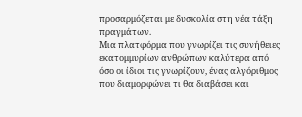προσαρμόζεται με δυσκολία στη νέα τάξη πραγμάτων.
Μια πλατφόρμα που γνωρίζει τις συνήθειες εκατομμυρίων ανθρώπων καλύτερα από όσο οι ίδιοι τις γνωρίζουν, ένας αλγόριθμος που διαμορφώνει τι θα διαβάσει και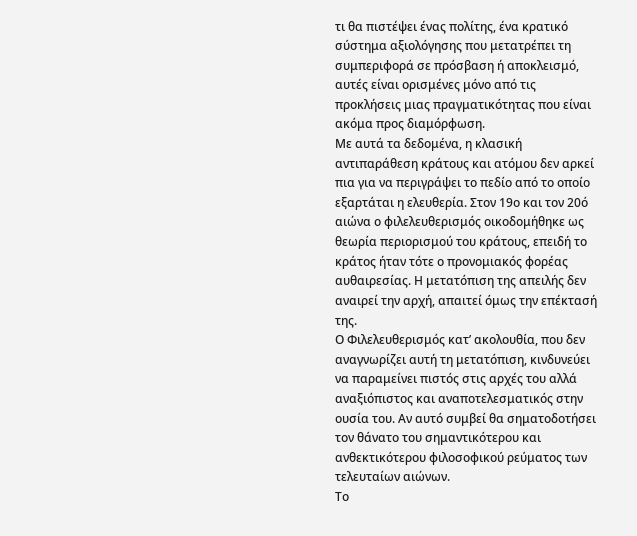τι θα πιστέψει ένας πολίτης, ένα κρατικό σύστημα αξιολόγησης που μετατρέπει τη συμπεριφορά σε πρόσβαση ή αποκλεισμό, αυτές είναι ορισμένες μόνο από τις προκλήσεις μιας πραγματικότητας που είναι ακόμα προς διαμόρφωση.
Με αυτά τα δεδομένα, η κλασική αντιπαράθεση κράτους και ατόμου δεν αρκεί πια για να περιγράψει το πεδίο από το οποίο εξαρτάται η ελευθερία. Στον 19ο και τον 20ό αιώνα ο φιλελευθερισμός οικοδομήθηκε ως θεωρία περιορισμού του κράτους, επειδή το κράτος ήταν τότε ο προνομιακός φορέας αυθαιρεσίας. Η μετατόπιση της απειλής δεν αναιρεί την αρχή, απαιτεί όμως την επέκτασή της.
Ο Φιλελευθερισμός κατ’ ακολουθία, που δεν αναγνωρίζει αυτή τη μετατόπιση, κινδυνεύει να παραμείνει πιστός στις αρχές του αλλά αναξιόπιστος και αναποτελεσματικός στην ουσία του. Αν αυτό συμβεί θα σηματοδοτήσει τον θάνατο του σημαντικότερου και ανθεκτικότερου φιλοσοφικού ρεύματος των τελευταίων αιώνων.
Το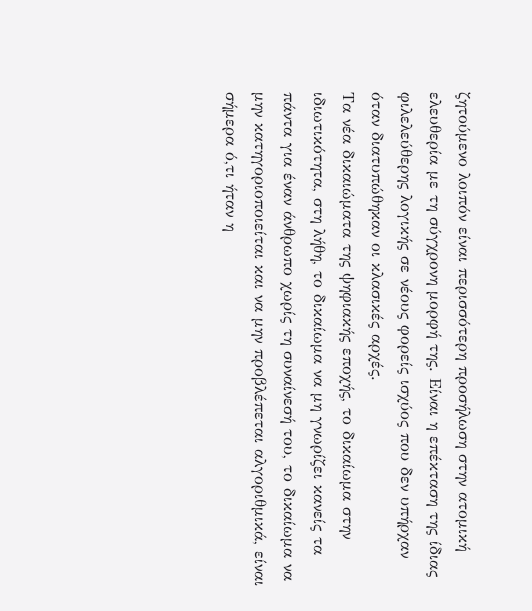ζητούμενο λοιπόν είναι περισσότερη προσήλωση στην ατομική ελευθερία με τη σύγχρονη μορφή της. Είναι η επέκταση της ίδιας φιλελεύθερης λογικής σε νέους φορείς ισχύος που δεν υπήρχαν όταν διατυπώθηκαν οι κλασικές αρχές.
Τα νέα δικαιώματα της ψηφιακής εποχής, το δικαίωμα στην ιδιωτικότητα, στη λήθη, το δικαίωμα να μη γνωρίζει κανείς τα πάντα για έναν άνθρωπο χωρίς τη συναίνεσή του, το δικαίωμα να μην κατηγοριοποιείται και να μην προβλέπεται αλγοριθμικά, είναι σήμερα ό,τι ήταν η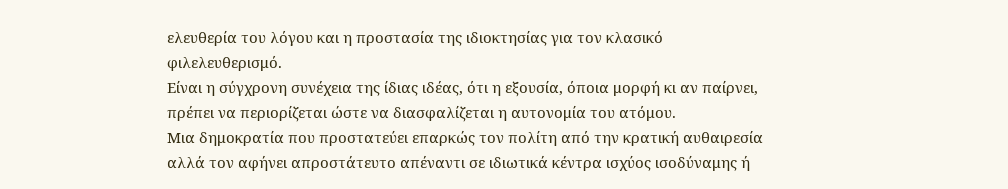ελευθερία του λόγου και η προστασία της ιδιοκτησίας για τον κλασικό φιλελευθερισμό.
Είναι η σύγχρονη συνέχεια της ίδιας ιδέας, ότι η εξουσία, όποια μορφή κι αν παίρνει, πρέπει να περιορίζεται ώστε να διασφαλίζεται η αυτονομία του ατόμου.
Μια δημοκρατία που προστατεύει επαρκώς τον πολίτη από την κρατική αυθαιρεσία αλλά τον αφήνει απροστάτευτο απέναντι σε ιδιωτικά κέντρα ισχύος ισοδύναμης ή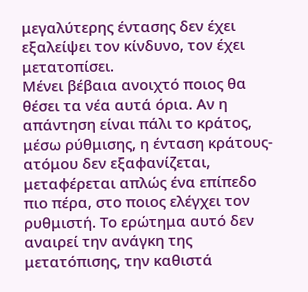μεγαλύτερης έντασης δεν έχει εξαλείψει τον κίνδυνο, τον έχει μετατοπίσει.
Μένει βέβαια ανοιχτό ποιος θα θέσει τα νέα αυτά όρια. Αν η απάντηση είναι πάλι το κράτος, μέσω ρύθμισης, η ένταση κράτους-ατόμου δεν εξαφανίζεται, μεταφέρεται απλώς ένα επίπεδο πιο πέρα, στο ποιος ελέγχει τον ρυθμιστή. Το ερώτημα αυτό δεν αναιρεί την ανάγκη της μετατόπισης, την καθιστά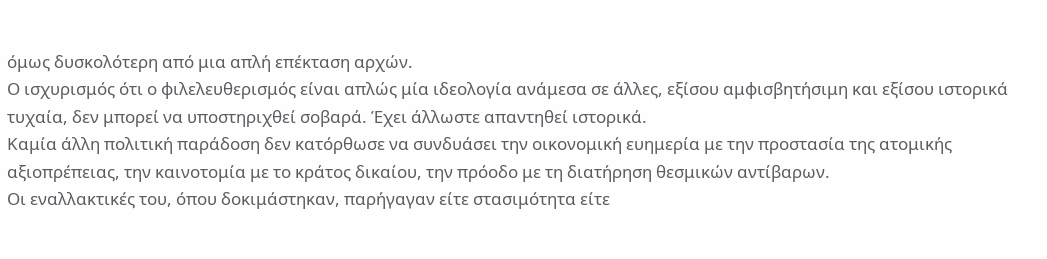όμως δυσκολότερη από μια απλή επέκταση αρχών.
Ο ισχυρισμός ότι ο φιλελευθερισμός είναι απλώς μία ιδεολογία ανάμεσα σε άλλες, εξίσου αμφισβητήσιμη και εξίσου ιστορικά τυχαία, δεν μπορεί να υποστηριχθεί σοβαρά. Έχει άλλωστε απαντηθεί ιστορικά.
Καμία άλλη πολιτική παράδοση δεν κατόρθωσε να συνδυάσει την οικονομική ευημερία με την προστασία της ατομικής αξιοπρέπειας, την καινοτομία με το κράτος δικαίου, την πρόοδο με τη διατήρηση θεσμικών αντίβαρων.
Οι εναλλακτικές του, όπου δοκιμάστηκαν, παρήγαγαν είτε στασιμότητα είτε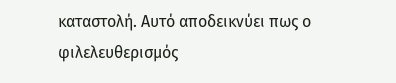καταστολή. Αυτό αποδεικνύει πως ο φιλελευθερισμός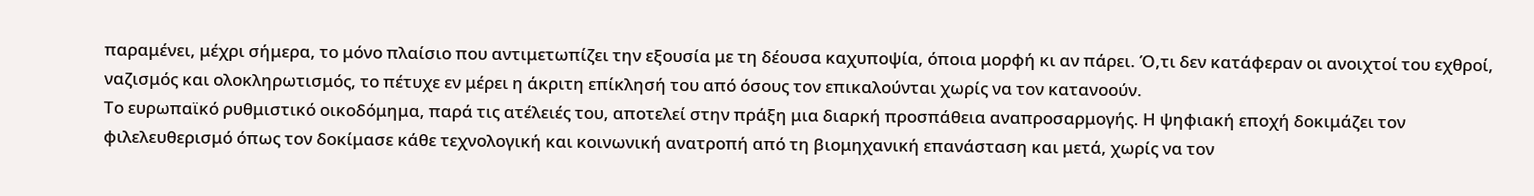παραμένει, μέχρι σήμερα, το μόνο πλαίσιο που αντιμετωπίζει την εξουσία με τη δέουσα καχυποψία, όποια μορφή κι αν πάρει. Ό,τι δεν κατάφεραν οι ανοιχτοί του εχθροί, ναζισμός και ολοκληρωτισμός, το πέτυχε εν μέρει η άκριτη επίκλησή του από όσους τον επικαλούνται χωρίς να τον κατανοούν.
Το ευρωπαϊκό ρυθμιστικό οικοδόμημα, παρά τις ατέλειές του, αποτελεί στην πράξη μια διαρκή προσπάθεια αναπροσαρμογής. Η ψηφιακή εποχή δοκιμάζει τον φιλελευθερισμό όπως τον δοκίμασε κάθε τεχνολογική και κοινωνική ανατροπή από τη βιομηχανική επανάσταση και μετά, χωρίς να τον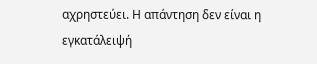αχρηστεύει. Η απάντηση δεν είναι η εγκατάλειψή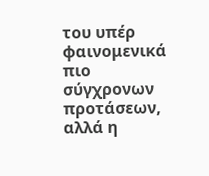του υπέρ φαινομενικά πιο σύγχρονων προτάσεων, αλλά η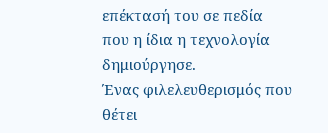επέκτασή του σε πεδία που η ίδια η τεχνολογία δημιούργησε.
Ένας φιλελευθερισμός που θέτει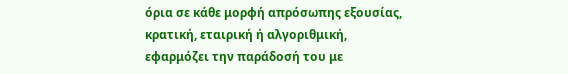όρια σε κάθε μορφή απρόσωπης εξουσίας, κρατική, εταιρική ή αλγοριθμική, εφαρμόζει την παράδοσή του με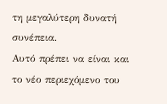τη μεγαλύτερη δυνατή συνέπεια.
Αυτό πρέπει να είναι και το νέο περιεχόμενο του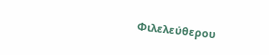Φιλελεύθερου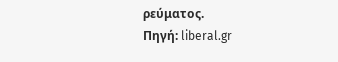ρεύματος.
Πηγή: liberal.gr